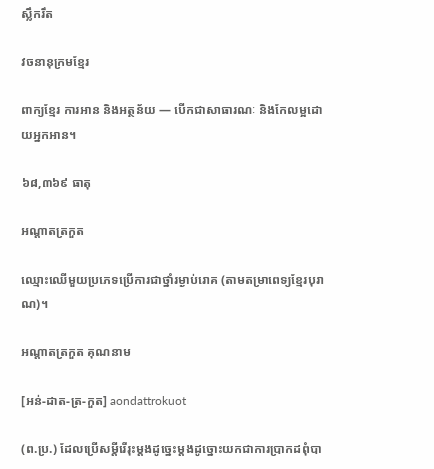ស្លឹករឹត

វចនានុក្រមខ្មែរ

ពាក្យខ្មែរ ការអាន និងអត្ថន័យ — បើកជាសាធារណៈ និងកែលម្អដោយអ្នកអាន។

៦៨,៣៦៩ ធាតុ

អណ្ដាតត្រកួត

ឈ្មោះឈើមួយប្រភេទប្រើការជាថ្នាំរម្ងាប់រោគ (តាមតម្រាពេទ្យខ្មែរបុរាណ)។

អណ្ដាតត្រកួត គុណនាម

[អន់-ដាត-ត្រ-កួត] aondattrokuot

(ព.ប្រ.) ដែលប្រើសម្ដីរើរុះម្ដងដូច្នេះម្ដងដូច្នោះយកជាការប្រាកដពុំបា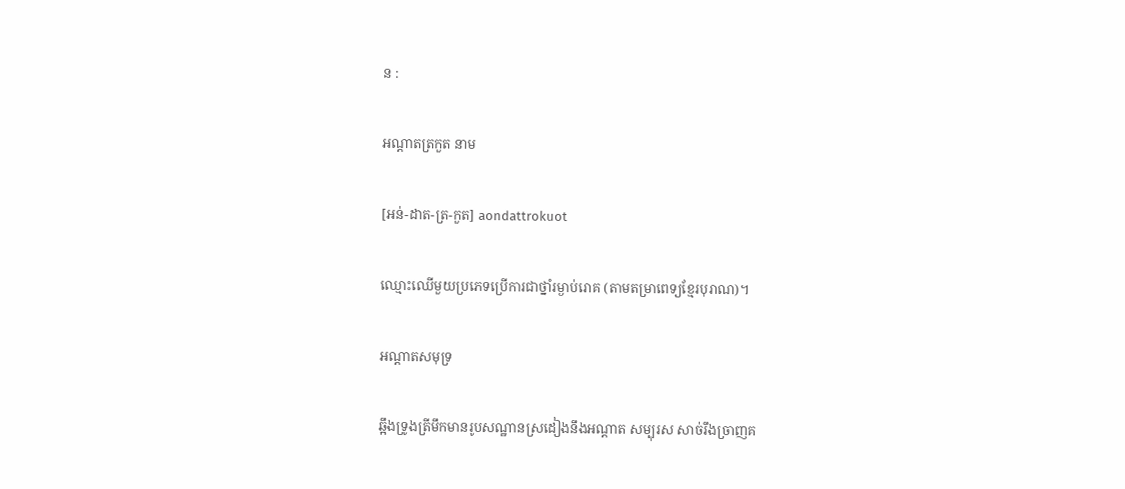ន :

អណ្ដាតត្រកួត នាម

[អន់-ដាត-ត្រ-កួត] aondattrokuot

ឈ្មោះឈើមួយប្រភេទប្រើការជាថ្នាំរម្ងាប់រោគ (តាមតម្រាពេទ្យខ្មែរបុរាណ)។

អណ្ដាតសមុទ្រ

ឆ្អឹងទ្រូងត្រីមឹកមានរូបសណ្ឋានស្រដៀងនឹងអណ្ដាត សម្បុរស សាច់រឹងច្រាញគ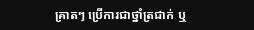គ្រាតៗ ប្រើការជាថ្នាំត្រជាក់ ឬ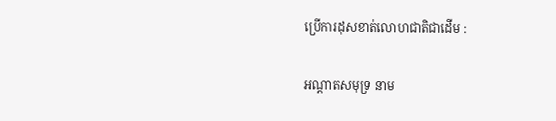ប្រើការដុសខាត់លោហជាតិជាដើម :

អណ្ដាតសមុទ្រ នាម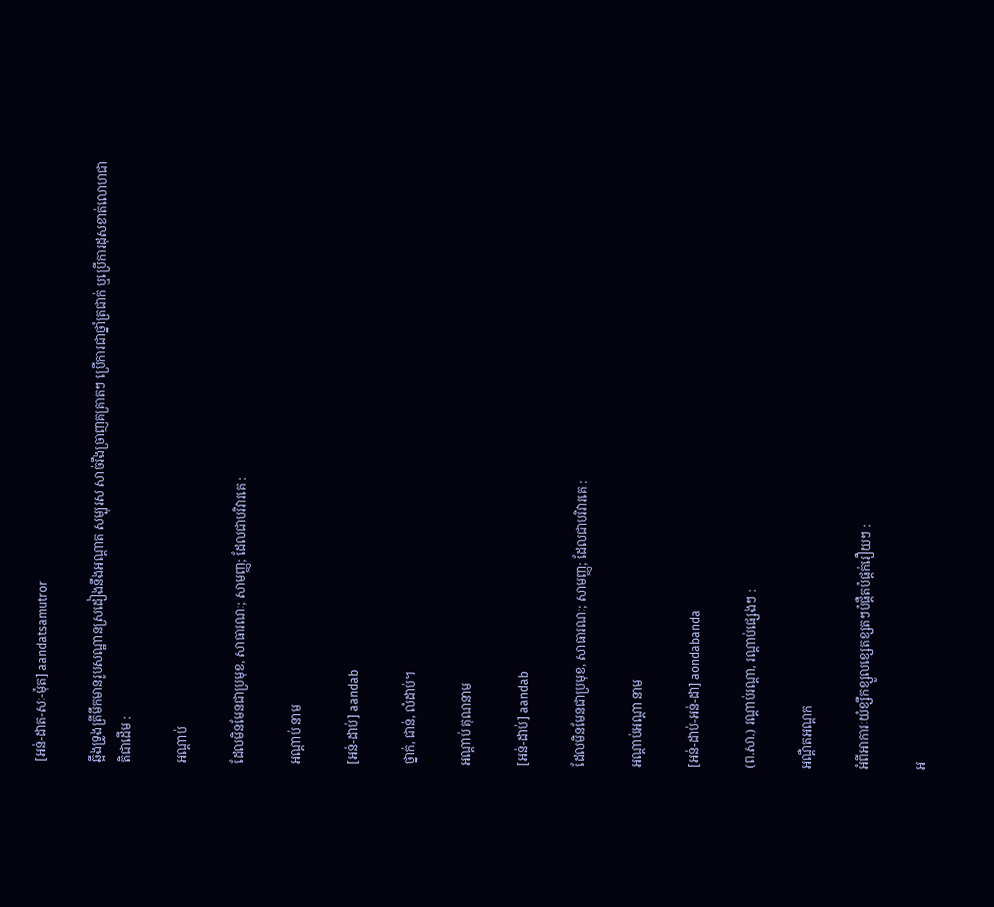[អន់-ដាត-សៈ-ម៉ុត] aandatsamutror

ឆ្អឹងទ្រូងត្រីមឹកមានរូបសណ្ឋានស្រដៀងនឹងអណ្ដាត សម្បុរស សាច់រឹងច្រាញគគ្រាតៗ ប្រើការជាថ្នាំត្រជាក់ ឬប្រើការដុសខាត់លោហជាតិជាដើម :

អណ្ដាប់

ដែលមិនមែនជាប្រមុខ, សាធារណៈ; សាមញ្ញ; ដែលជាបរិវារគេ :

អណ្ដាប់ នាម

[អន់-ដាប់] aandab

ថ្នាក់, ជាន់, លំដាប់។

អណ្ដាប់ គុណនាម

[អន់-ដាប់] aandab

ដែលមិនមែនជាប្រមុខ, សាធារណៈ; សាមញ្ញ; ដែលជាបរិវារគេ :

អណ្ដាប់អណ្ដា នាម

[អន់-ដាប់-អន់-ដា] aondabanda

(ព.សា.) រណ្ដាប់រណ្ដា, រណ្ដាប់ផ្សេងៗ :

អណ្ដឺតអណ្ដក

អំពីអាការៈយំខ្សឹកខ្សួលខ្សេតខ្សតៗប៉ផ្ដឺតប៉ផ្តក់រឿយៗ :

អ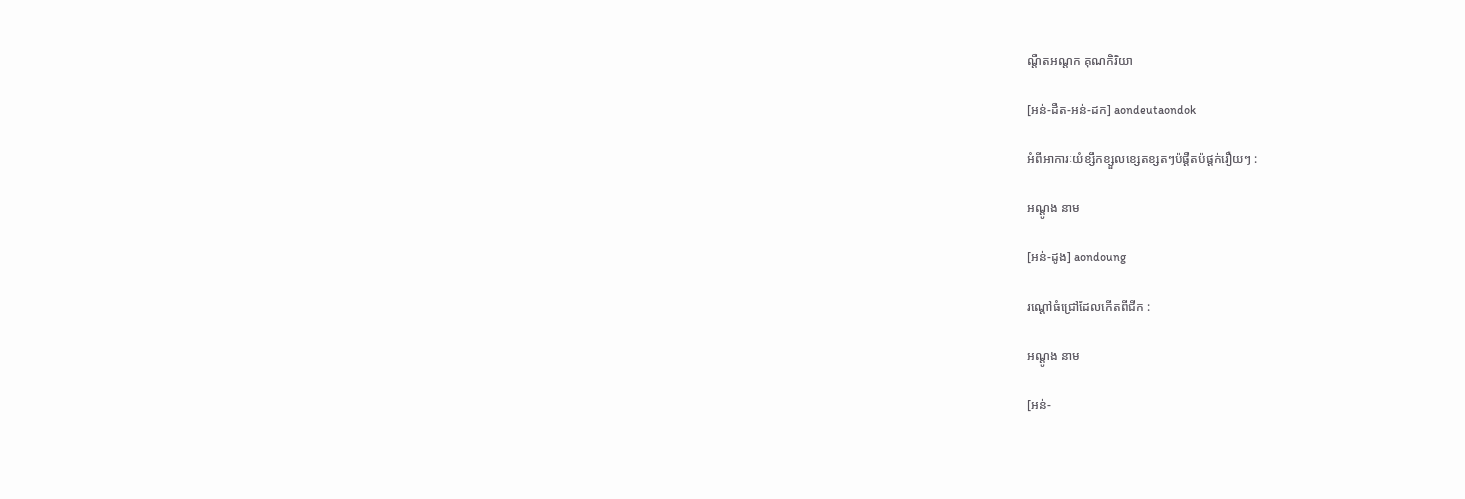ណ្ដឺតអណ្ដក គុណកិរិយា

[អន់-ដឺត-អន់-ដក] aondeutaondok

អំពីអាការៈយំខ្សឹកខ្សួលខ្សេតខ្សតៗប៉ផ្ដឺតប៉ផ្តក់រឿយៗ :

អណ្ដូង នាម

[អន់-ដូង] aondoung

រណ្ដៅធំជ្រៅដែលកើតពីជីក :

អណ្ដូង នាម

[អន់-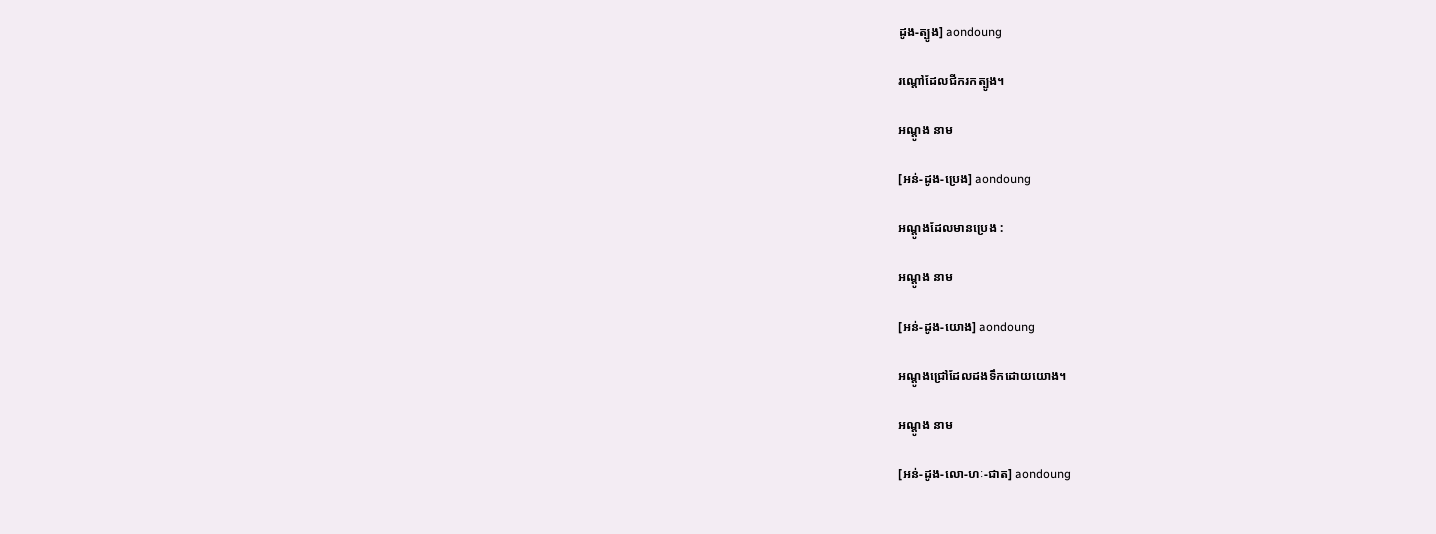ដូង-ត្បូង] aondoung

រណ្ដៅដែលជីករកត្បូង។

អណ្ដូង នាម

[អន់-ដូង-ប្រេង] aondoung

អណ្ដូងដែលមានប្រេង :

អណ្ដូង នាម

[អន់-ដូង-យោង] aondoung

អណ្ដូងជ្រៅដែលដងទឹកដោយយោង។

អណ្ដូង នាម

[អន់-ដូង-លោ-ហៈ-ជាត] aondoung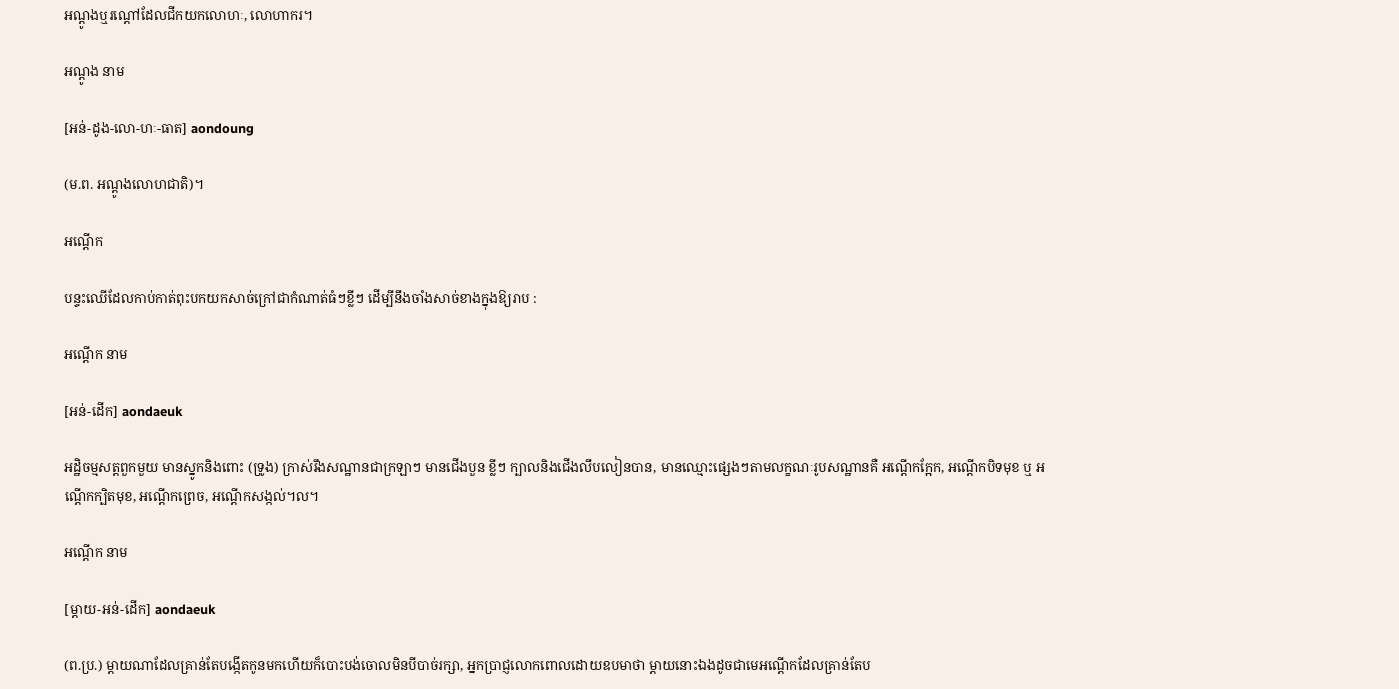អណ្ដូងឬរណ្ដៅដែលជីកយកលោហៈ, លោហាករ។

អណ្ដូង នាម

[អន់-ដូង-លោ-ហៈ-ធាត] aondoung

(ម.ព. អណ្ដូងលោហជាតិ)។

អណ្ដើក

បន្ទះឈើដែលកាប់កាត់ពុះបកយកសាច់ក្រៅជាកំណាត់ធំៗខ្លីៗ ដើម្បីនឹងចាំងសាច់ខាងក្នុងឱ្យរាប :

អណ្ដើក នាម

[អន់-ដើក] aondaeuk

អដ្ឋិចម្មសត្តពួកមួយ មានស្នូកនិងពោះ (ទ្រូង) ក្រាស់រឹងសណ្ឋានជាក្រឡាៗ មានជើងបួន ខ្លីៗ ក្បាលនិងជើងលឹបលៀនបាន, មានឈ្មោះផ្សេងៗតាមលក្ខណៈរូបសណ្ឋានគឺ អណ្ដើកក្អែក, អណ្ដើកបិទមុខ ឬ អណ្ដើកក្បិតមុខ, អណ្ដើកព្រេច, អណ្ដើកសង្កល់។ល។

អណ្ដើក នាម

[ម្ដាយ-អន់-ដើក] aondaeuk

(ព.ប្រ.) ម្ដាយណាដែលគ្រាន់តែបង្កើតកូនមកហើយក៏បោះបង់ចោលមិនបីបាច់រក្សា, អ្នកប្រាជ្ញលោកពោលដោយឧបមាថា ម្ដាយនោះឯងដូចជាមេអណ្ដើកដែលគ្រាន់តែប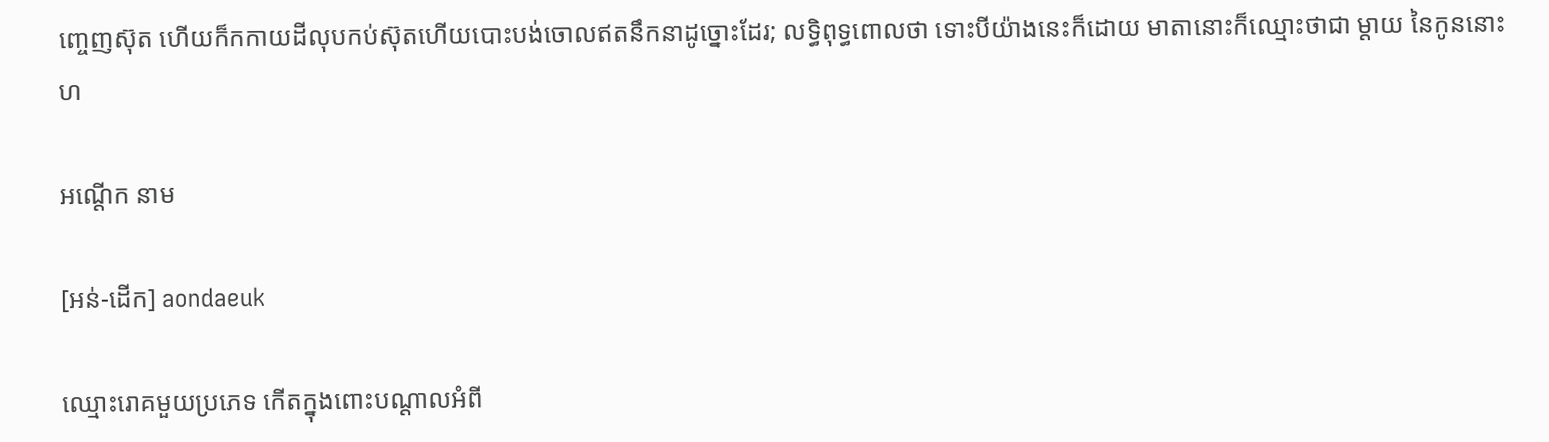ញ្ចេញស៊ុត ហើយក៏កកាយដីលុបកប់ស៊ុតហើយបោះបង់ចោលឥតនឹកនាដូច្នោះដែរ; លទ្ធិពុទ្ធពោលថា ទោះបីយ៉ាងនេះក៏ដោយ មាតានោះក៏ឈ្មោះថាជា ម្ដាយ នៃកូននោះហ

អណ្ដើក នាម

[អន់-ដើក] aondaeuk

ឈ្មោះរោគមួយប្រភេទ កើតក្នុងពោះបណ្ដាលអំពី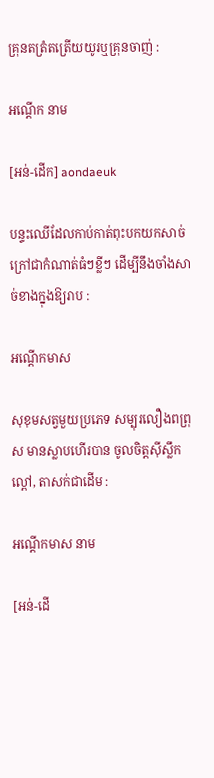គ្រុនតត្រំតត្រើយយូរឬគ្រុនចាញ់ :

អណ្ដើក នាម

[អន់-ដើក] aondaeuk

បន្ទះឈើដែលកាប់កាត់ពុះបកយកសាច់ក្រៅជាកំណាត់ធំៗខ្លីៗ ដើម្បីនឹងចាំងសាច់ខាងក្នុងឱ្យរាប :

អណ្ដើកមាស

សុខុមសត្វមួយប្រភេទ សម្បុរលឿងពព្រុស មានស្លាបហើរបាន ចូលចិត្តស៊ីស្លឹកល្ពៅ, តាសក់ជាដើម :

អណ្ដើកមាស នាម

[អន់-ដើ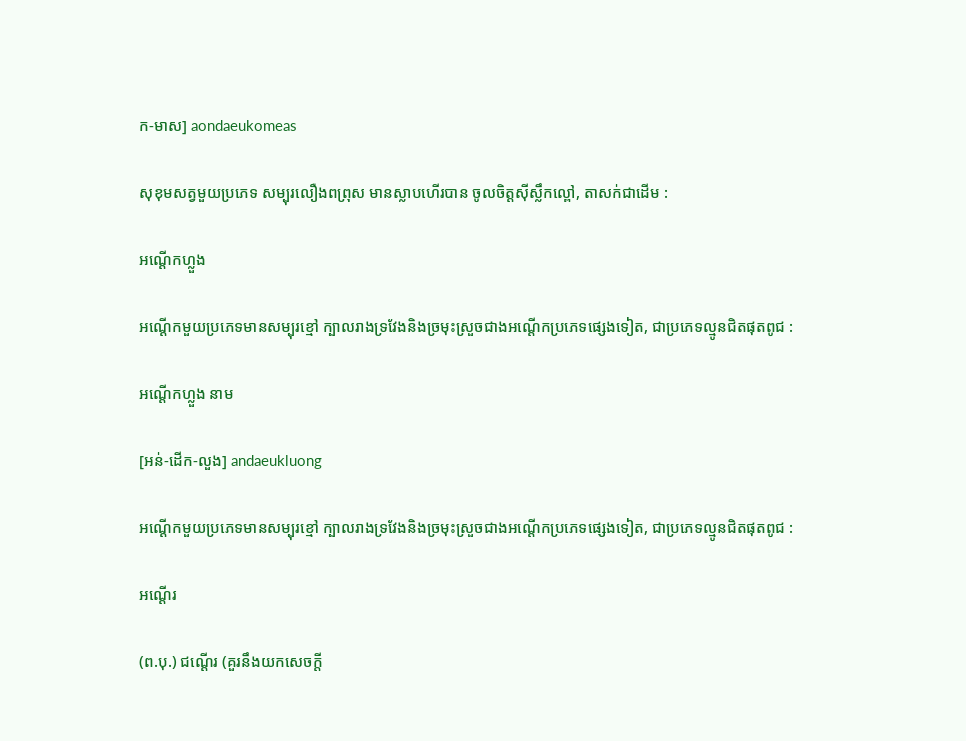ក-មាស] aondaeukomeas

សុខុមសត្វមួយប្រភេទ សម្បុរលឿងពព្រុស មានស្លាបហើរបាន ចូលចិត្តស៊ីស្លឹកល្ពៅ, តាសក់ជាដើម :

អណ្ដើកហ្លួង

អណ្ដើកមួយប្រភេទមានសម្បុរខ្មៅ ក្បាលរាងទ្រវែងនិងច្រមុះស្រួចជាងអណ្ដើកប្រភេទផ្សេងទៀត, ជាប្រភេទល្មូនជិតផុតពូជ :

អណ្ដើកហ្លួង នាម

[អន់-ដើក-លួង] andaeukluong

អណ្ដើកមួយប្រភេទមានសម្បុរខ្មៅ ក្បាលរាងទ្រវែងនិងច្រមុះស្រួចជាងអណ្ដើកប្រភេទផ្សេងទៀត, ជាប្រភេទល្មូនជិតផុតពូជ :

អណ្ដើរ

(ព.បុ.) ជណ្ដើរ (គួរនឹងយកសេចក្ដី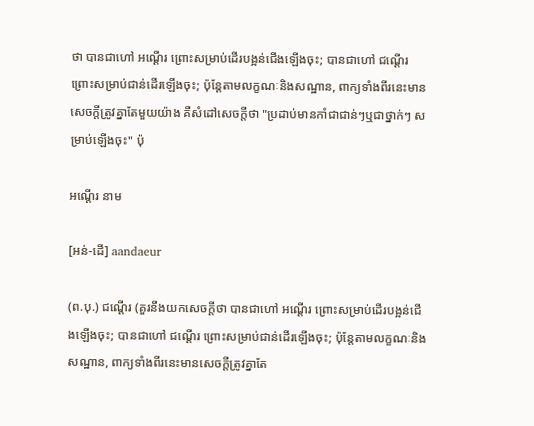ថា បានជាហៅ អណ្ដើរ ព្រោះសម្រាប់ដើរបង្អន់ជើងឡើងចុះ; បានជាហៅ ជណ្ដើរ ព្រោះសម្រាប់ជាន់ដើរឡើងចុះ; ប៉ុន្តែតាមលក្ខណៈនិងសណ្ឋាន, ពាក្យទាំងពីរនេះមានសេចក្ដីត្រូវគ្នាតែមួយយ៉ាង គឺសំដៅសេចក្ដីថា "ប្រដាប់មានកាំជាជាន់ៗឬជាថ្នាក់ៗ សម្រាប់ឡើងចុះ" ប៉ុ

អណ្ដើរ នាម

[អន់-ដើ] aandaeur

(ព.បុ.) ជណ្ដើរ (គួរនឹងយកសេចក្ដីថា បានជាហៅ អណ្ដើរ ព្រោះសម្រាប់ដើរបង្អន់ជើងឡើងចុះ; បានជាហៅ ជណ្ដើរ ព្រោះសម្រាប់ជាន់ដើរឡើងចុះ; ប៉ុន្តែតាមលក្ខណៈនិងសណ្ឋាន, ពាក្យទាំងពីរនេះមានសេចក្ដីត្រូវគ្នាតែ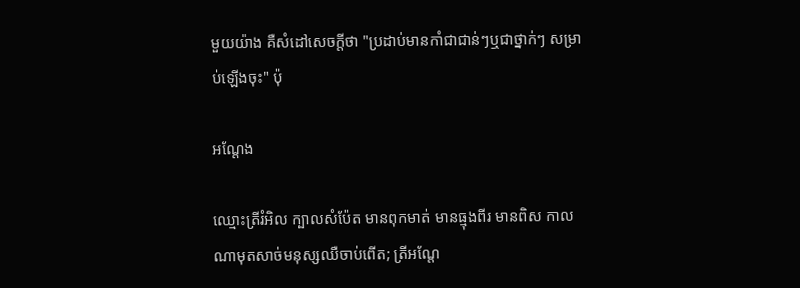មួយយ៉ាង គឺសំដៅសេចក្ដីថា "ប្រដាប់មានកាំជាជាន់ៗឬជាថ្នាក់ៗ សម្រាប់ឡើងចុះ" ប៉ុ

អណ្ដែង

ឈ្មោះត្រីរំអិល ក្បាលសំប៉ែត មានពុកមាត់ មានធ្មុងពីរ មានពិស កាលណាមុតសាច់មនុស្សឈឺចាប់ពើត; ត្រីអណ្ដែ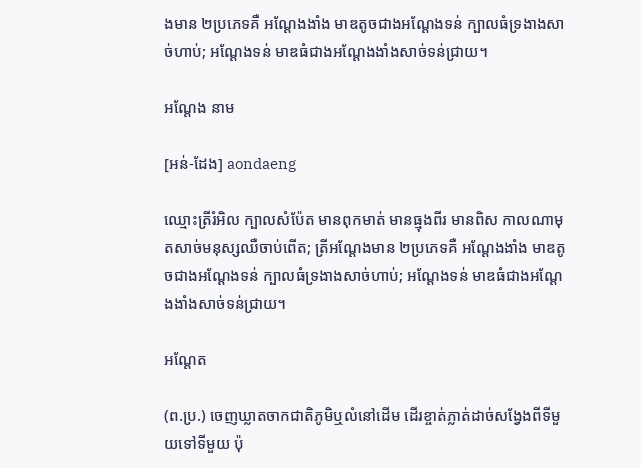ងមាន ២ប្រភេទគឺ អណ្ដែងងាំង មាឌតូចជាងអណ្ដែងទន់ ក្បាលធំទ្រងាងសាច់ហាប់; អណ្ដែងទន់ មាឌធំជាងអណ្ដែងងាំងសាច់ទន់ជ្រាយ។

អណ្ដែង នាម

[អន់-ដែង] aondaeng

ឈ្មោះត្រីរំអិល ក្បាលសំប៉ែត មានពុកមាត់ មានធ្មុងពីរ មានពិស កាលណាមុតសាច់មនុស្សឈឺចាប់ពើត; ត្រីអណ្ដែងមាន ២ប្រភេទគឺ អណ្ដែងងាំង មាឌតូចជាងអណ្ដែងទន់ ក្បាលធំទ្រងាងសាច់ហាប់; អណ្ដែងទន់ មាឌធំជាងអណ្ដែងងាំងសាច់ទន់ជ្រាយ។

អណ្ដែត

(ព.ប្រ.) ចេញឃ្លាតចាកជាតិភូមិឬលំនៅដើម ដើរខ្ចាត់ភ្លាត់ដាច់សង្វែងពីទីមួយទៅទីមួយ ប៉ុ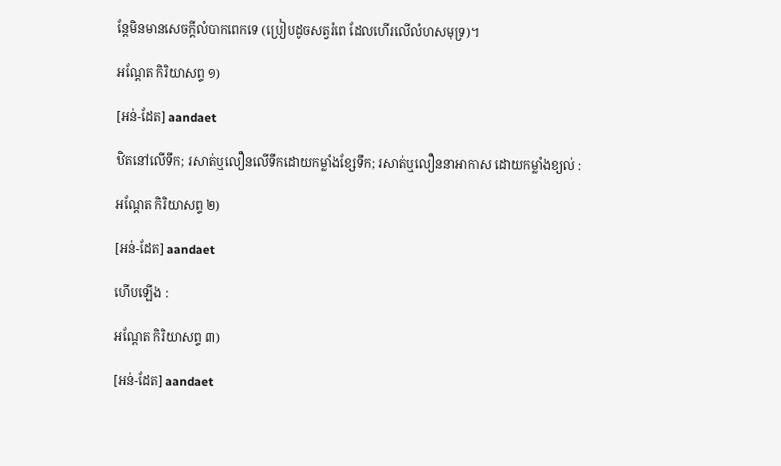ន្តែមិនមានសេចក្ដីលំបាកពេកទេ (ប្រៀបដូចសត្វរំពេ ដែលហើរលើលំហសមុទ្រ)។

អណ្ដែត កិរិយាសព្ទ ១)

[អន់-ដែត] aandaet

ឋិតនៅលើទឹក; រសាត់ឬលឿនលើទឹកដោយកម្លាំងខ្សែទឹក; រសាត់ឬលឿននាអាកាស ដោយកម្លាំងខ្យល់ :

អណ្ដែត កិរិយាសព្ទ ២)

[អន់-ដែត] aandaet

ហើបឡើង :

អណ្ដែត កិរិយាសព្ទ ៣)

[អន់-ដែត] aandaet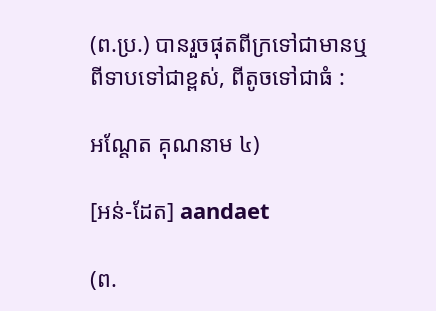(ព.ប្រ.) បានរួចផុតពីក្រទៅជាមានឬពីទាបទៅជាខ្ពស់, ពីតូចទៅជាធំ :

អណ្ដែត គុណនាម ៤)

[អន់-ដែត] aandaet

(ព.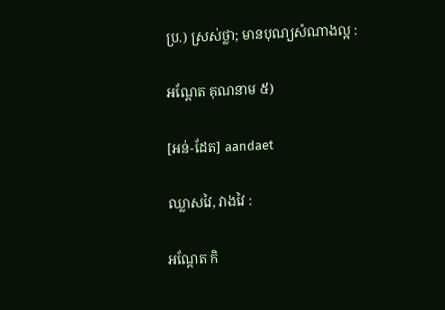ប្រ.) ស្រស់ថ្លា; មានបុណ្យសំណាងល្អ :

អណ្ដែត គុណនាម ៥)

[អន់-ដែត] aandaet

ឈ្លាសវៃ, វាងវៃ :

អណ្ដែត កិ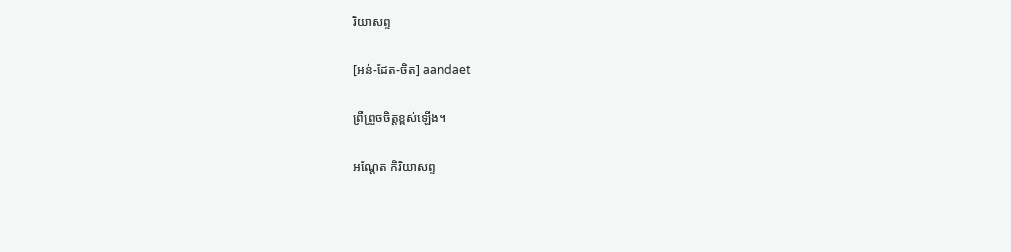រិយាសព្ទ

[អន់-ដែត-ចិត] aandaet

ព្រឺព្រួចចិត្តខ្ពស់ឡើង។

អណ្ដែត កិរិយាសព្ទ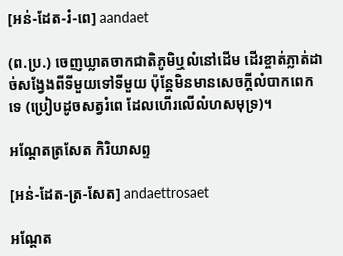[អន់-ដែត-រំ-ពេ] aandaet

(ព.ប្រ.) ចេញឃ្លាតចាកជាតិភូមិឬលំនៅដើម ដើរខ្ចាត់ភ្លាត់ដាច់សង្វែងពីទីមួយទៅទីមួយ ប៉ុន្តែមិនមានសេចក្ដីលំបាកពេកទេ (ប្រៀបដូចសត្វរំពេ ដែលហើរលើលំហសមុទ្រ)។

អណ្ដែតត្រសែត កិរិយាសព្ទ

[អន់-ដែត-ត្រ-សែត] andaettrosaet

អណ្ដែត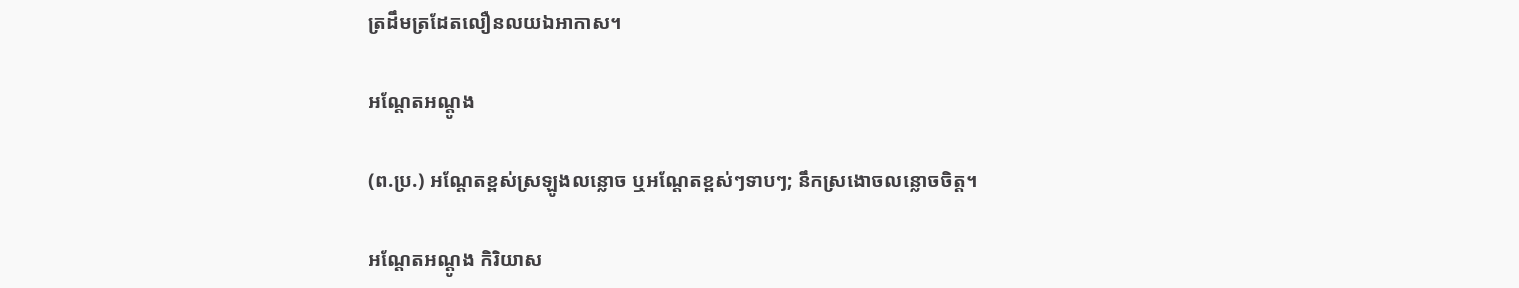ត្រដឹមត្រដែតលឿនលយឯអាកាស។

អណ្ដែតអណ្ដូង

(ព.ប្រ.) អណ្ដែតខ្ពស់ស្រឡូងលន្លោច ឬអណ្ដែតខ្ពស់ៗទាបៗ; នឹកស្រងោចលន្លោចចិត្ត។

អណ្ដែតអណ្ដូង កិរិយាស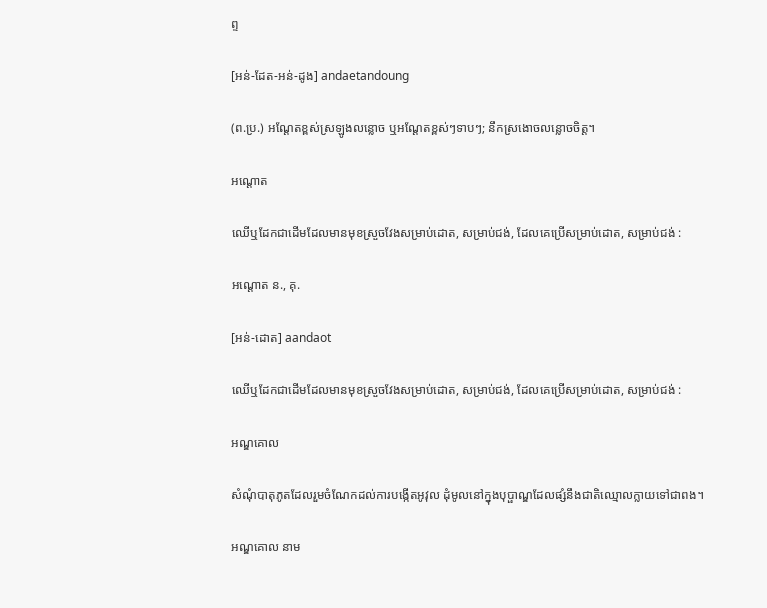ព្ទ

[អន់-ដែត-អន់-ដូង] andaetandoung

(ព.ប្រ.) អណ្ដែតខ្ពស់ស្រឡូងលន្លោច ឬអណ្ដែតខ្ពស់ៗទាបៗ; នឹកស្រងោចលន្លោចចិត្ត។

អណ្ដោត

ឈើឬដែកជាដើមដែលមានមុខស្រួចវែងសម្រាប់ដោត, សម្រាប់ជង់, ដែលគេប្រើសម្រាប់ដោត, សម្រាប់ជង់ :

អណ្ដោត ន., គុ.

[អន់-ដោត] aandaot

ឈើឬដែកជាដើមដែលមានមុខស្រួចវែងសម្រាប់ដោត, សម្រាប់ជង់, ដែលគេប្រើសម្រាប់ដោត, សម្រាប់ជង់ :

អណ្ឌគោល

សំណុំបាតុភូតដែលរួមចំណែកដល់ការបង្កើតអូវុល ដុំមូលនៅក្នុងបុប្ផាណ្ឌដែលផ្សំនឹងជាតិឈ្មោលក្លាយទៅជាពង។

អណ្ឌគោល នាម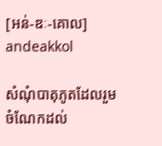[អន់-ឌៈ-គោល] andeakkol

សំណុំបាតុភូតដែលរួមចំណែកដល់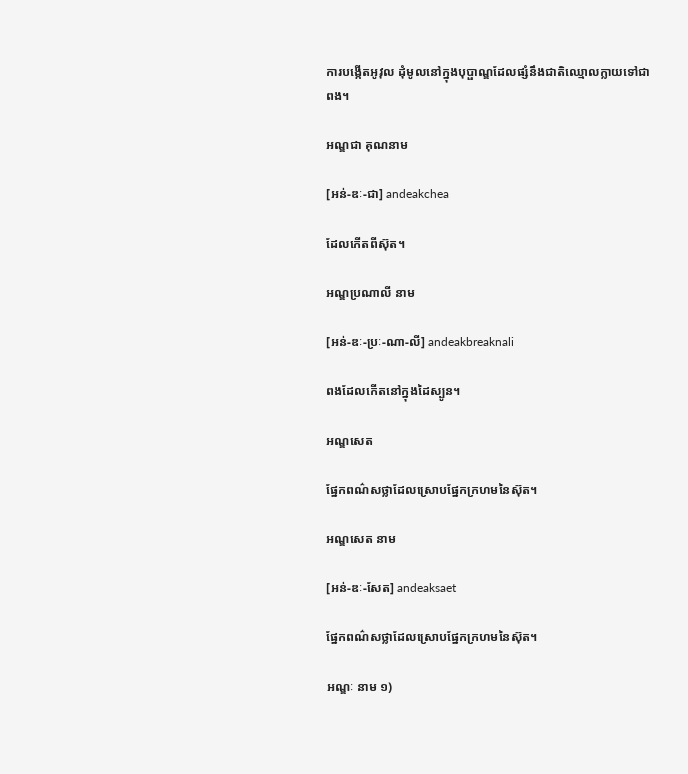ការបង្កើតអូវុល ដុំមូលនៅក្នុងបុប្ផាណ្ឌដែលផ្សំនឹងជាតិឈ្មោលក្លាយទៅជាពង។

អណ្ឌជា គុណនាម

[អន់-ឌៈ-ជា] andeakchea

ដែលកើតពីស៊ុត។

អណ្ឌប្រណាលី នាម

[អន់-ឌៈ-ប្រៈ-ណា-លី] andeakbreaknali

ពងដែលកើតនៅក្នុងដៃស្បូន។

អណ្ឌសេត

ផ្នែកពណ៌សថ្លាដែលស្រោបផ្នែកក្រហមនៃស៊ុត។

អណ្ឌសេត នាម

[អន់-ឌៈ-សែត] andeaksaet

ផ្នែកពណ៌សថ្លាដែលស្រោបផ្នែកក្រហមនៃស៊ុត។

អណ្ឌៈ នាម ១)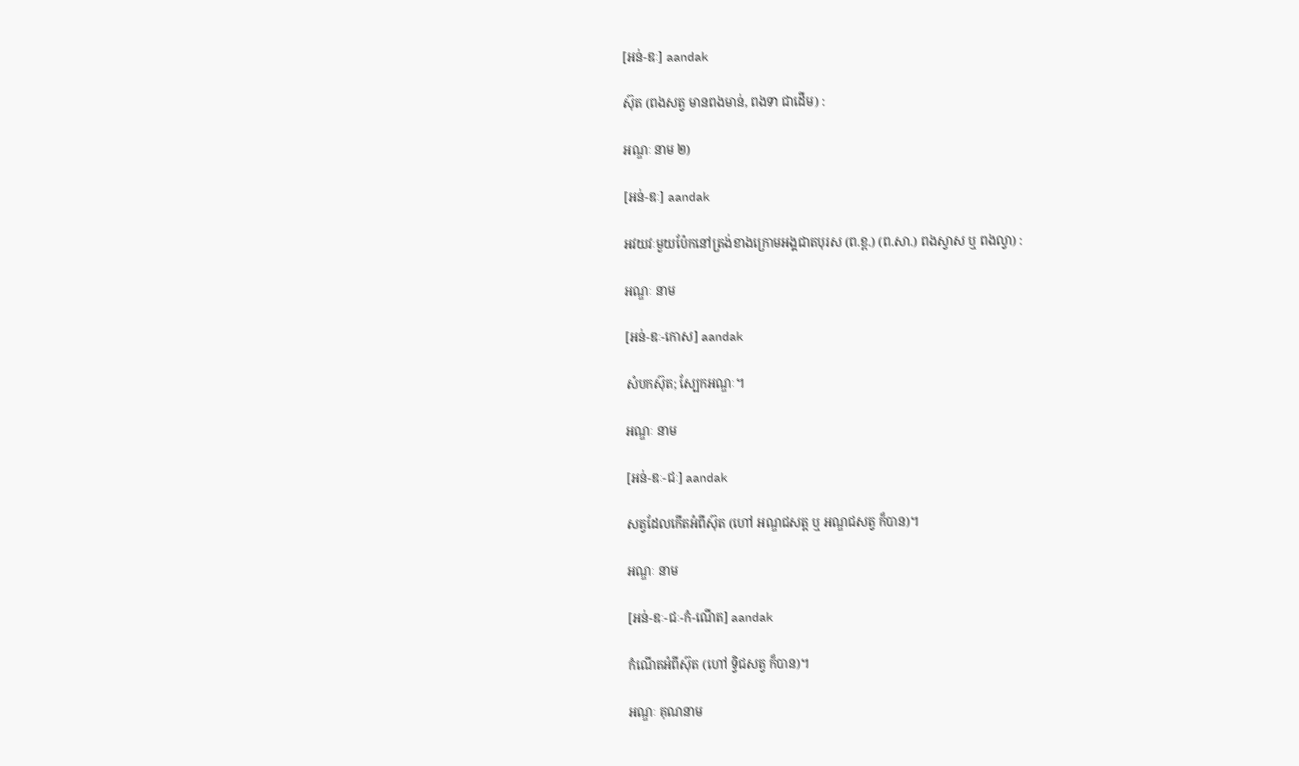[អន់-ឌៈ] aandak

ស៊ុត (ពងសត្វ មានពងមាន់, ពងទា ជាដើម) :

អណ្ឌៈ នាម ២)

[អន់-ឌៈ] aandak

អវយវៈមួយប៉ែកនៅត្រង់ខាងក្រោមអង្គជាតបុរស (ព.ខ្ព.) (ព.សា.) ពងស្វាស ឬ ពងល្វា) :

អណ្ឌៈ នាម

[អន់-ឌៈ-កោស] aandak

សំបកស៊ុត; ស្បែកអណ្ឌៈ។

អណ្ឌៈ នាម

[អន់-ឌៈ-ជៈ] aandak

សត្វដែលកើតអំពីស៊ុត (ហៅ អណ្ឌជសត្ត ឬ អណ្ឌជសត្វ ក៏បាន)។

អណ្ឌៈ នាម

[អន់-ឌៈ-ជៈ-កំ-ណើត] aandak

កំណើតអំពីស៊ុត (ហៅ ទ្វិជសត្វ ក៏បាន)។

អណ្ឌៈ គុណនាម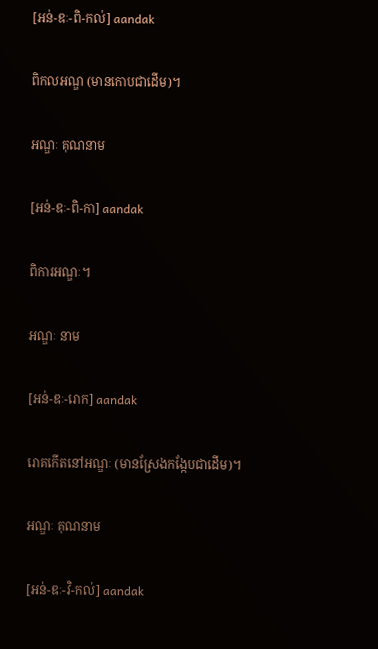[អន់-ឌៈ-ពិ-កល់] aandak

ពិកលអណ្ឌ (មានកោបជាដើម)។

អណ្ឌៈ គុណនាម

[អន់-ឌៈ-ពិ-កា] aandak

ពិការអណ្ឌៈ។

អណ្ឌៈ នាម

[អន់-ឌៈ-រោក] aandak

រោគកើតនៅអណ្ឌៈ (មានស្រែងកង្កែបជាដើម)។

អណ្ឌៈ គុណនាម

[អន់-ឌៈ-វិ-កល់] aandak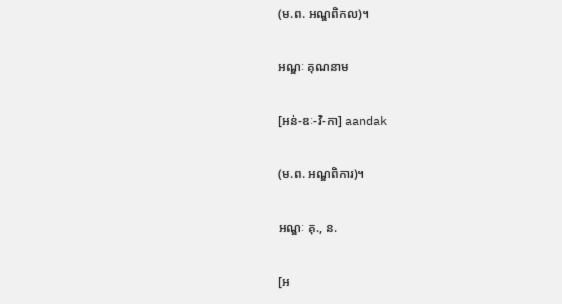(ម.ព. អណ្ឌពិកល)។

អណ្ឌៈ គុណនាម

[អន់-ឌៈ-វិ-កា] aandak

(ម.ព. អណ្ឌពិការ)។

អណ្ឌៈ គុ., ន.

[អ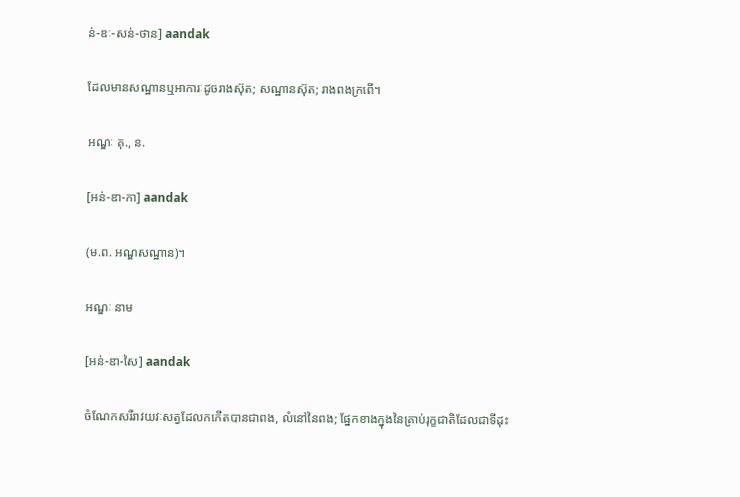ន់-ឌៈ-សន់-ថាន] aandak

ដែលមានសណ្ឋានឬអាការៈដូចរាងស៊ុត; សណ្ឋានស៊ុត; រាងពងក្រពើ។

អណ្ឌៈ គុ., ន.

[អន់-ឌា-កា] aandak

(ម.ព. អណ្ឌសណ្ឋាន)។

អណ្ឌៈ នាម

[អន់-ឌា-សៃ] aandak

ចំណែកសរីរាវយវៈសត្វដែលកកើតបានជាពង, លំនៅនៃពង; ផ្នែកខាងក្នុងនៃគ្រាប់រុក្ខជាតិដែលជាទីដុះ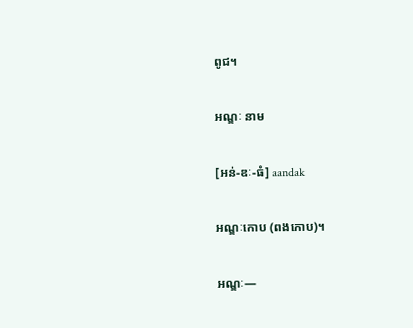ពូជ។

អណ្ឌៈ នាម

[អន់-ឌៈ-ធំ] aandak

អណ្ឌៈកោប (ពងកោប)។

អណ្ឌៈ—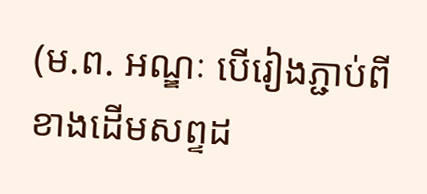(ម.ព. អណ្ឌៈ បើរៀងភ្ជាប់ពីខាងដើមសព្ទដ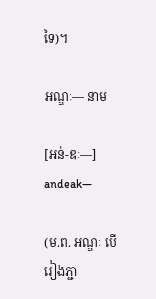ទៃ)។

អណ្ឌៈ— នាម

[អន់-ឌៈ—] andeak—

(ម.ព. អណ្ឌៈ បើរៀងភ្ជា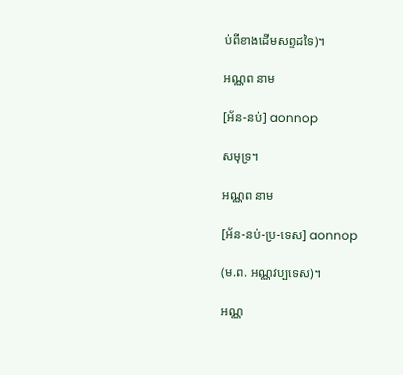ប់ពីខាងដើមសព្ទដទៃ)។

អណ្ណព នាម

[អ័ន-នប់] aonnop

សមុទ្រ។

អណ្ណព នាម

[អ័ន-នប់-ប្រ-ទេស] aonnop

(ម.ព. អណ្ណវប្បទេស)។

អណ្ណ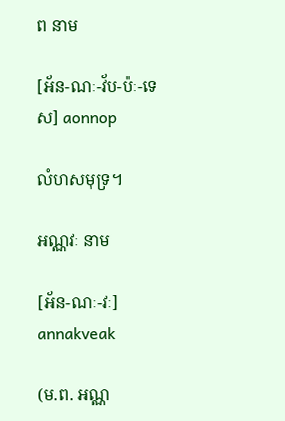ព នាម

[អ័ន-ណៈ-វ័ប-ប៉ៈ-ទេស] aonnop

លំហសមុទ្រ។

អណ្ណវៈ នាម

[អ័ន-ណៈ-វៈ] annakveak

(ម.ព. អណ្ណ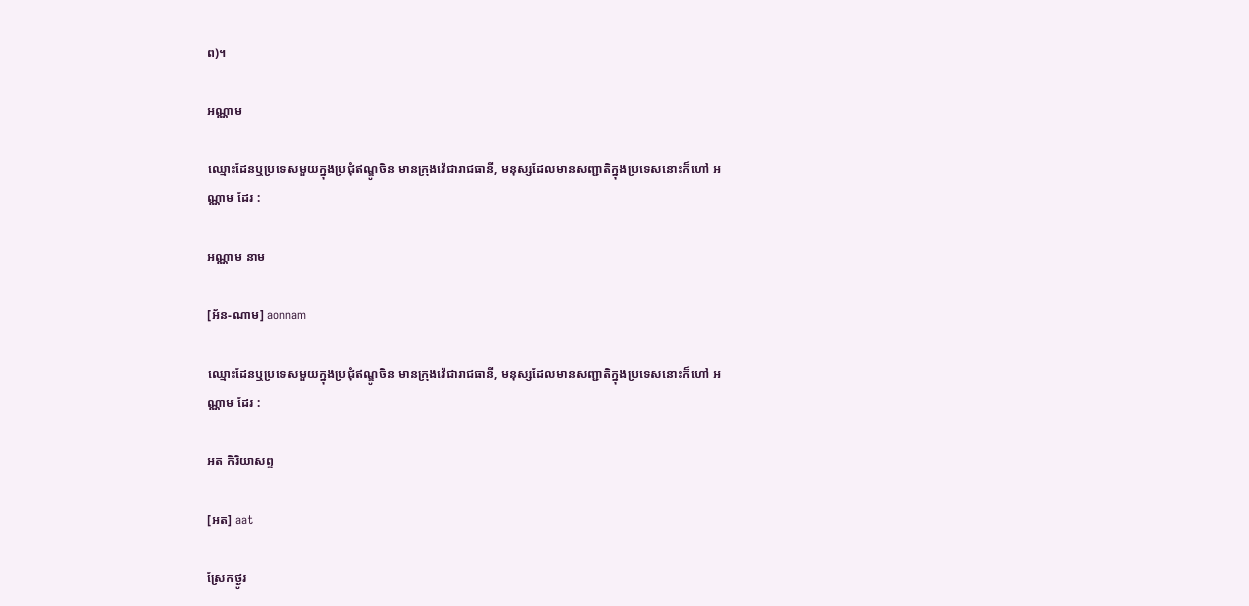ព)។

អណ្ណាម

ឈ្មោះដែនឬប្រទេសមួយក្នុងប្រជុំឥណ្ឌូចិន មានក្រុងវ៉េជារាជធានី, មនុស្សដែលមានសញ្ជាតិក្នុងប្រទេសនោះក៏ហៅ អណ្ណាម ដែរ :

អណ្ណាម នាម

[អ័ន-ណាម] aonnam

ឈ្មោះដែនឬប្រទេសមួយក្នុងប្រជុំឥណ្ឌូចិន មានក្រុងវ៉េជារាជធានី, មនុស្សដែលមានសញ្ជាតិក្នុងប្រទេសនោះក៏ហៅ អណ្ណាម ដែរ :

អត កិរិយាសព្ទ

[អត] aat

ស្រែកថ្ងូរ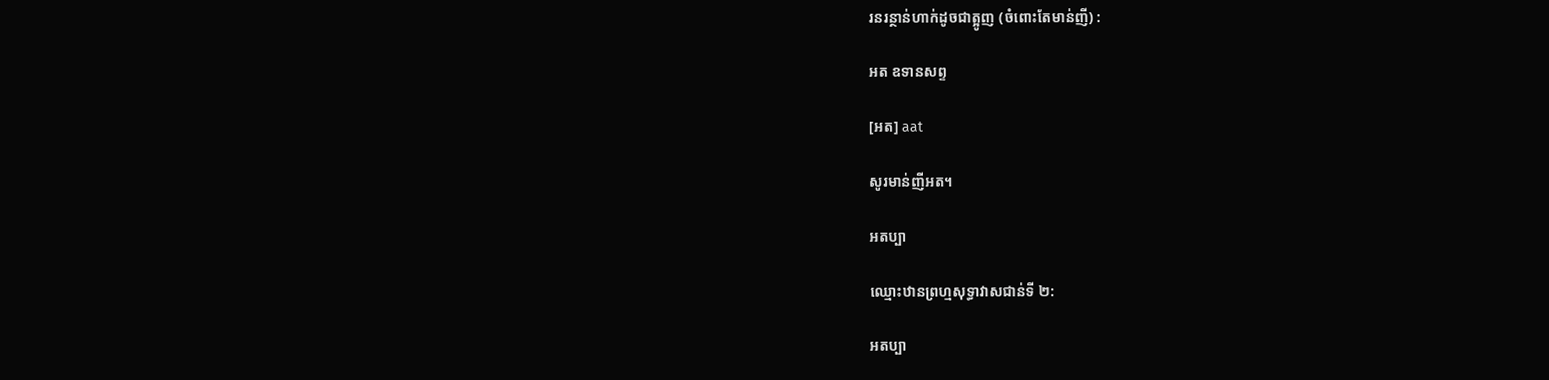រនរន្ថាន់ហាក់ដូចជាត្អូញ (ចំពោះតែមាន់ញី) :

អត ឧទានសព្ទ

[អត] aat

សូរមាន់ញីអត។

អតប្បា

ឈ្មោះឋានព្រហ្មសុទ្ធាវាសជាន់ទី ២:

អតប្បា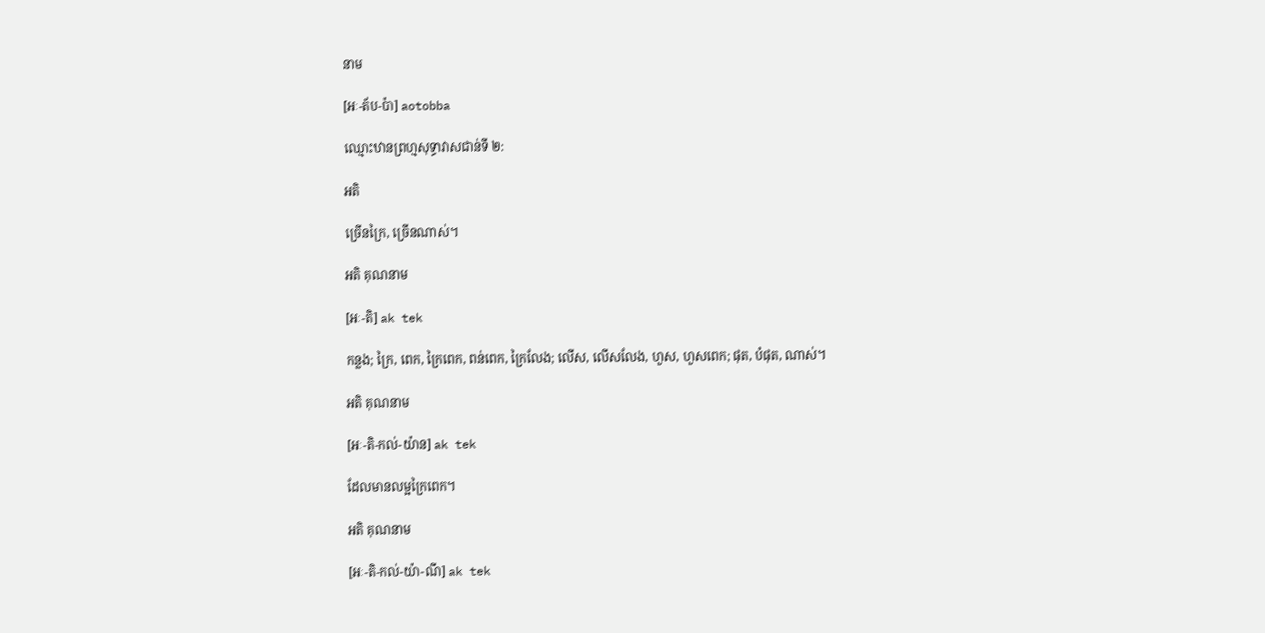នាម

[អៈ-ត័ប-ប៉ា] aotobba

ឈ្មោះឋានព្រហ្មសុទ្ធាវាសជាន់ទី ២:

អតិ

ច្រើនក្រៃ, ច្រើនណាស់។

អតិ គុណនាម

[អៈ-តិ] ak tek

កន្លង; ក្រៃ, ពេក, ក្រៃពេក, ពន់ពេក, ក្រៃលែង; លើស, លើសលែង, ហួស, ហួសពេក; ផុត, បំផុត, ណាស់។

អតិ គុណនាម

[អៈ-តិ-កល់-យ៉ាន] ak tek

ដែលមានលម្អក្រៃពេក។

អតិ គុណនាម

[អៈ-តិ-កល់-យ៉ា-ណី] ak tek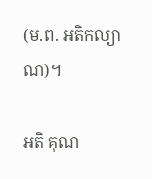(ម.ព. អតិកល្យាណ)។

អតិ គុណ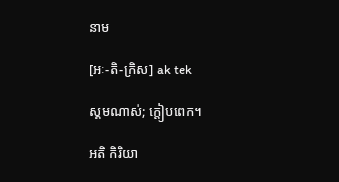នាម

[អៈ-តិ-ក្រិស] ak tek

ស្គមណាស់; ក្ដៀបពេក។

អតិ កិរិយា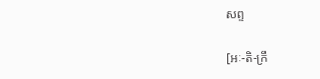សព្ទ

[អៈ-តិ-ក្រឹ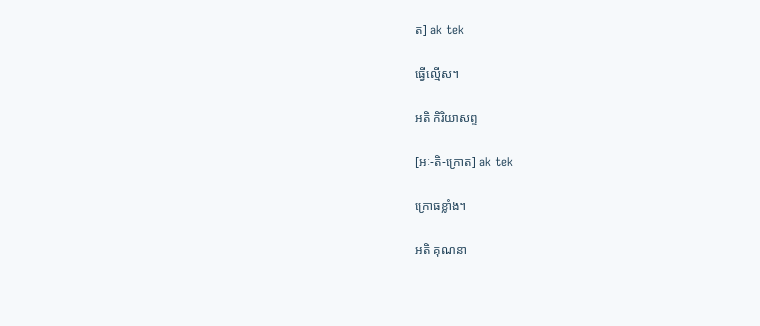ត] ak tek

ធ្វើល្មើស។

អតិ កិរិយាសព្ទ

[អៈ-តិ-ក្រោត] ak tek

ក្រោធខ្លាំង។

អតិ គុណនា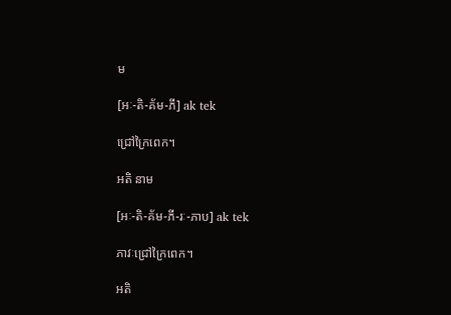ម

[អៈ-តិ-គ័ម-ភី] ak tek

ជ្រៅក្រៃពេក។

អតិ នាម

[អៈ-តិ-គ័ម-ភី-រៈ-ភាប] ak tek

ភាវៈជ្រៅក្រៃពេក។

អតិ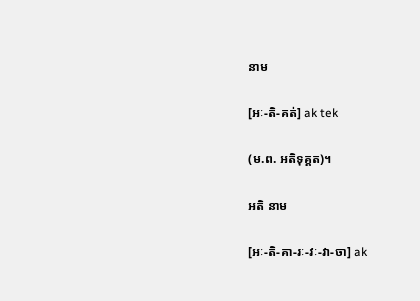នាម

[អៈ-តិ-គត់] ak tek

(ម.ព. អតិទុគ្គត)។

អតិ នាម

[អៈ-តិ-គា-រៈ-វៈ-វា-ចា] ak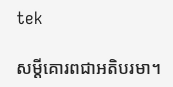tek

សម្ដីគោរពជាអតិបរមា។